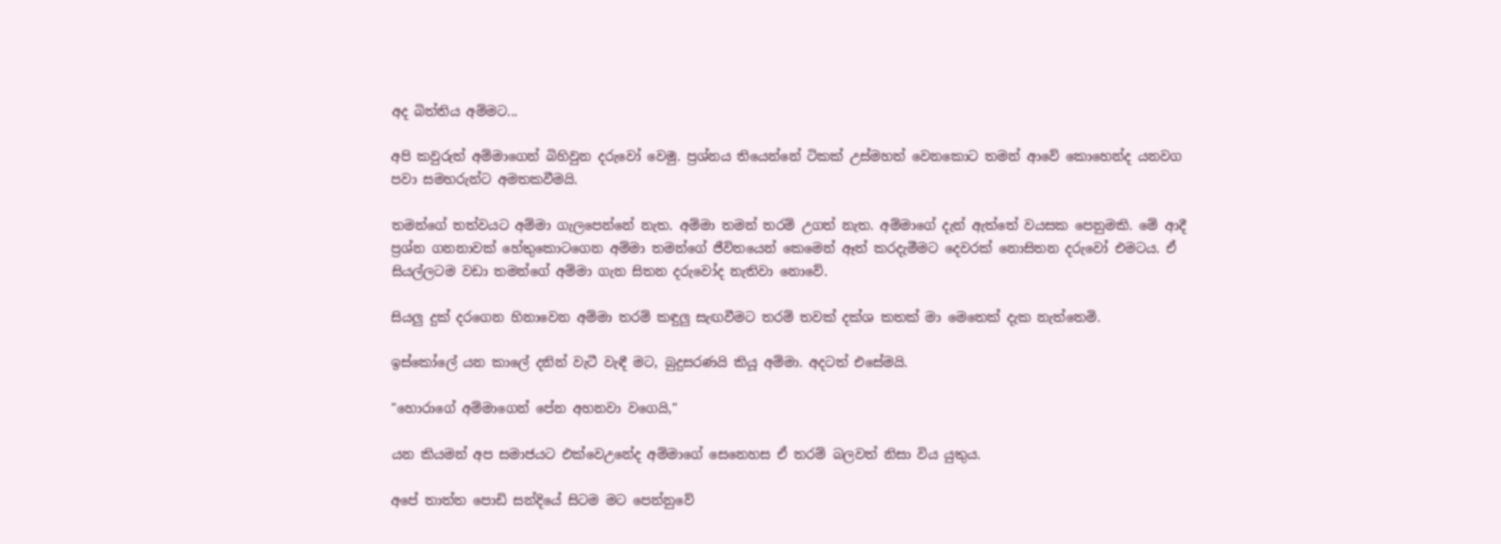අද බිත්තිය අම්මට...

අපි කවුරුත් අම්මාගෙන් බිහිවුන දරුවෝ වෙමු. ප්‍රශ්නය තියෙන්නේ ටිකක් උස්මහත් වෙනකොට තමන් ආවේ කොහෙන්ද යනවග පවා සමහරුන්ට අමතකවීමයි.

තමන්ගේ තත්වයට අම්මා ගැලපෙන්නේ නැත. අම්මා තමන් තරම් උගත් නැත. අම්මාගේ දැන් ඇත්තේ වයසක පෙනුමකි. මේ ආදී ප්‍රශ්න ගනනාවක් හේතුකොටගෙන අම්මා තමන්ගේ ජීවිතයෙන් කෙමෙන් ඈත් කරදැමීමට දෙවරක් නොසිතන දරුවෝ එමටය. ඒ සියල්ලටම වඩා තමන්ගේ අම්මා ගැන සිතන දරුවෝද නැතිවා නොවේ.

සියලු දුක් දරගෙන හිනාවෙන අම්මා තරම් කඳුලු සැඟවීමට තරම් තවක් දක්ශ කතක් මා මෙතෙක් දැක නැත්තෙමි.

ඉස්කෝලේ යන කාලේ දනින් වැටී වැඳී මට, බුදුසරණයි කියූ අම්මා. අදටත් එසේමයි.

"හොරාගේ අම්මාගෙන් පේන අහනවා වගෙයි,"

යන කියමන් අප සමාජයට එක්වෙඋනේද අම්මාගේ සෙනෙහස ඒ තරම් බලවත් නිසා විය යුතුය.

අපේ තාත්ත පොඩි සන්දියේ සිටම මට පෙන්නුවේ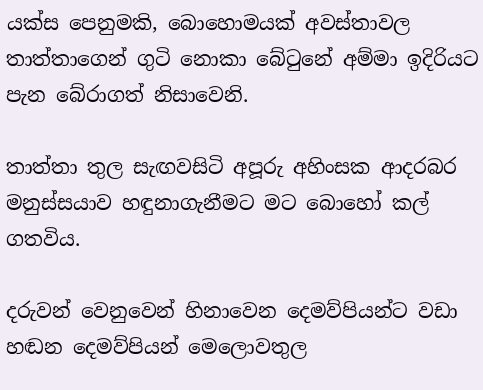යක්ස පෙනුමකි, බොහොමයක් අවස්තාවල තාත්තාගෙන් ගුටි නොකා බේටුනේ අම්මා ඉදිරියට පැන බේරාගත් නිසාවෙනි.

තාත්තා තුල සැඟවසිටි අපූරු අහිංසක ආදරබර මනුස්සයාව හඳුනාගැනීමට මට බොහෝ කල් ගතවිය.

දරුවන් වෙනුවෙන් හිනාවෙන දෙමව්පියන්ට වඩා හඬන දෙමව්පියන් මෙලොවතුල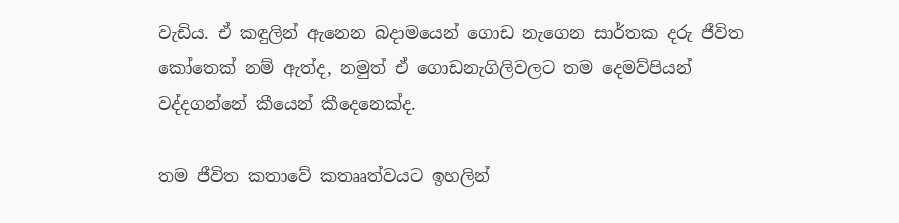වැඩිය. ඒ කඳුලින් ඇනෙන බදාමයෙන් ගොඩ නැගෙන සාර්තක දරු ජීවිත කෝතෙක් නම් ඇත්ද, නමුත් ඒ ගොඩනැගිලිවලට තම දෙමව්පියන් වද්දගන්නේ කීයෙන් කීදෙනෙක්ද.

තම ජීවිත කතාවේ කතෲත්වයට ඉහලින්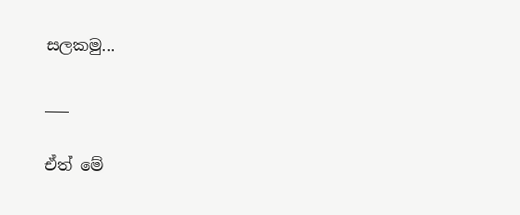සලකමු...

___

ඒත් මේ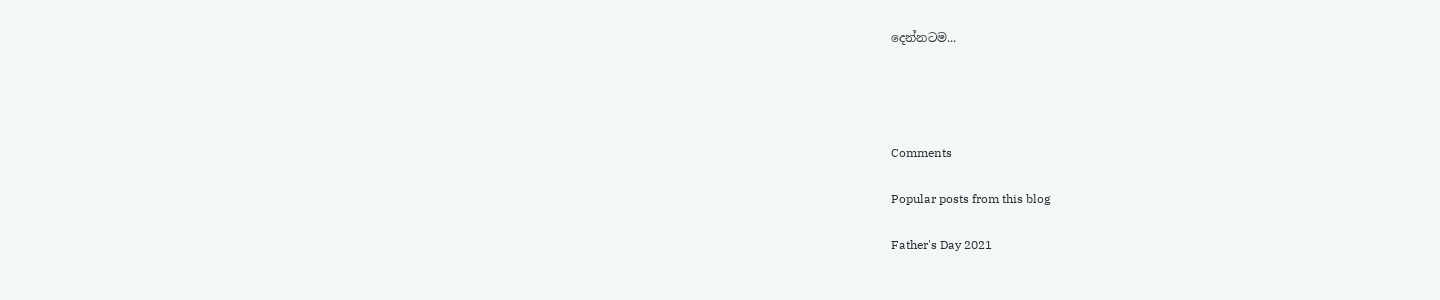දෙන්නටම...




Comments

Popular posts from this blog

Father's Day 2021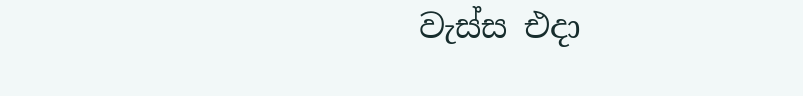වැස්ස එදා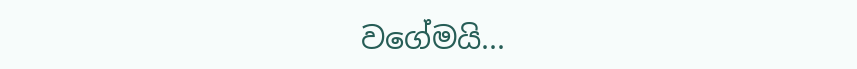වගේමයි...